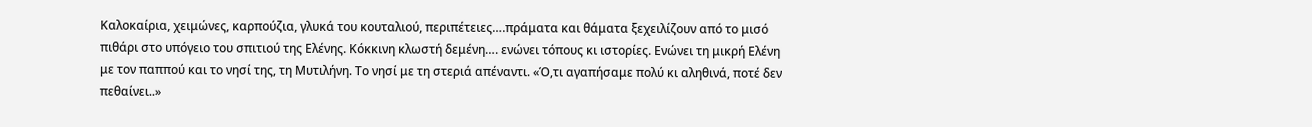Καλοκαίρια, χειμώνες, καρπούζια, γλυκά του κουταλιού, περιπέτειες….πράματα και θάματα ξεχειλίζουν από το μισό πιθάρι στο υπόγειο του σπιτιού της Ελένης. Κόκκινη κλωστή δεμένη…. ενώνει τόπους κι ιστορίες. Ενώνει τη μικρή Ελένη με τον παππού και το νησί της, τη Μυτιλήνη. Το νησί με τη στεριά απέναντι. «Ό,τι αγαπήσαμε πολύ κι αληθινά, ποτέ δεν πεθαίνει..»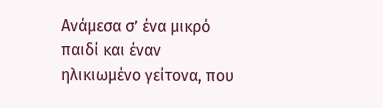Aνάμεσα σ’ ένα μικρό παιδί και έναν ηλικιωμένο γείτονα, που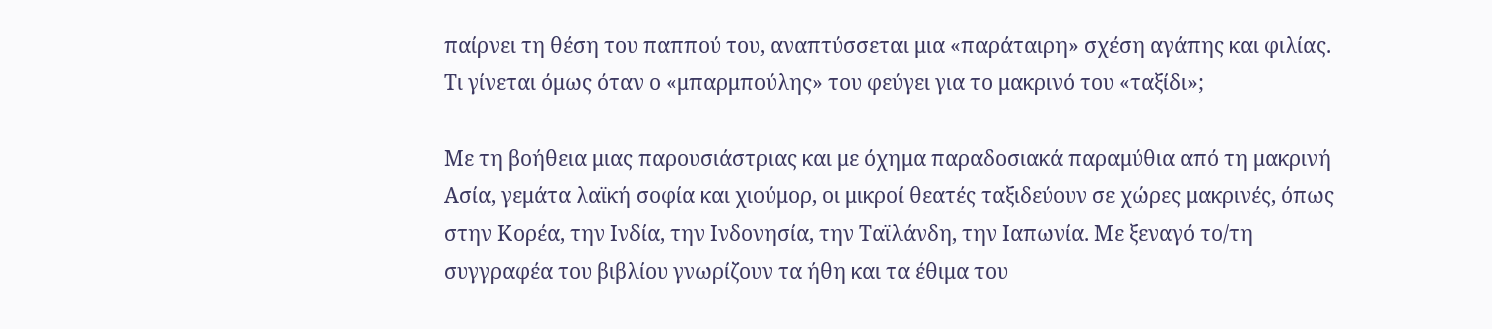παίρνει τη θέση του παππού του, αναπτύσσεται μια «παράταιρη» σχέση αγάπης και φιλίας. Τι γίνεται όμως όταν ο «μπαρμπούλης» του φεύγει για το μακρινό του «ταξίδι»;

Με τη βοήθεια μιας παρουσιάστριας και με όχημα παραδοσιακά παραμύθια από τη μακρινή Ασία, γεμάτα λαϊκή σοφία και χιούμορ, οι μικροί θεατές ταξιδεύουν σε χώρες μακρινές, όπως στην Κορέα, την Ινδία, την Ινδονησία, την Ταϊλάνδη, την Ιαπωνία. Με ξεναγό το/τη συγγραφέα του βιβλίου γνωρίζουν τα ήθη και τα έθιμα του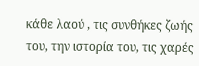κάθε λαού , τις συνθήκες ζωής του, την ιστορία του, τις χαρές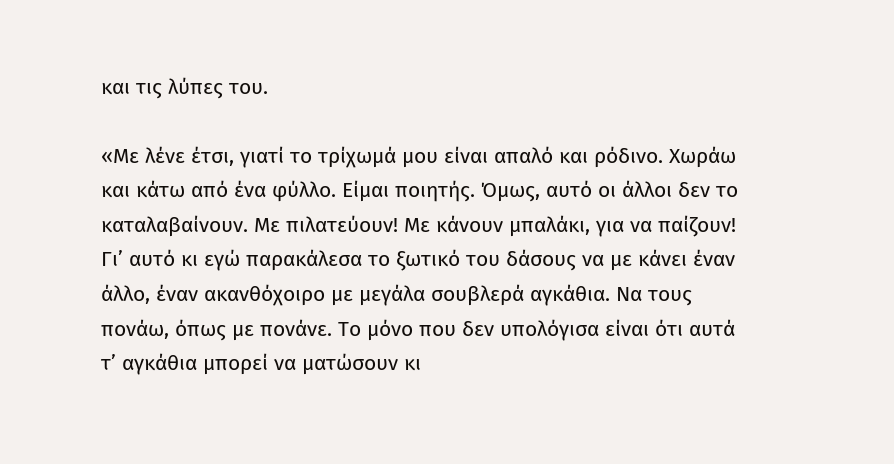και τις λύπες του.

«Με λένε έτσι, γιατί το τρίχωμά μου είναι απαλό και ρόδινο. Χωράω και κάτω από ένα φύλλο. Είμαι ποιητής. Όμως, αυτό οι άλλοι δεν το καταλαβαίνουν. Με πιλατεύουν! Με κάνουν μπαλάκι, για να παίζουν! Γι’ αυτό κι εγώ παρακάλεσα το ξωτικό του δάσους να με κάνει έναν άλλο, έναν ακανθόχοιρο με μεγάλα σουβλερά αγκάθια. Να τους πονάω, όπως με πονάνε. Το μόνο που δεν υπολόγισα είναι ότι αυτά τ’ αγκάθια μπορεί να ματώσουν κι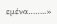εμένα……..»